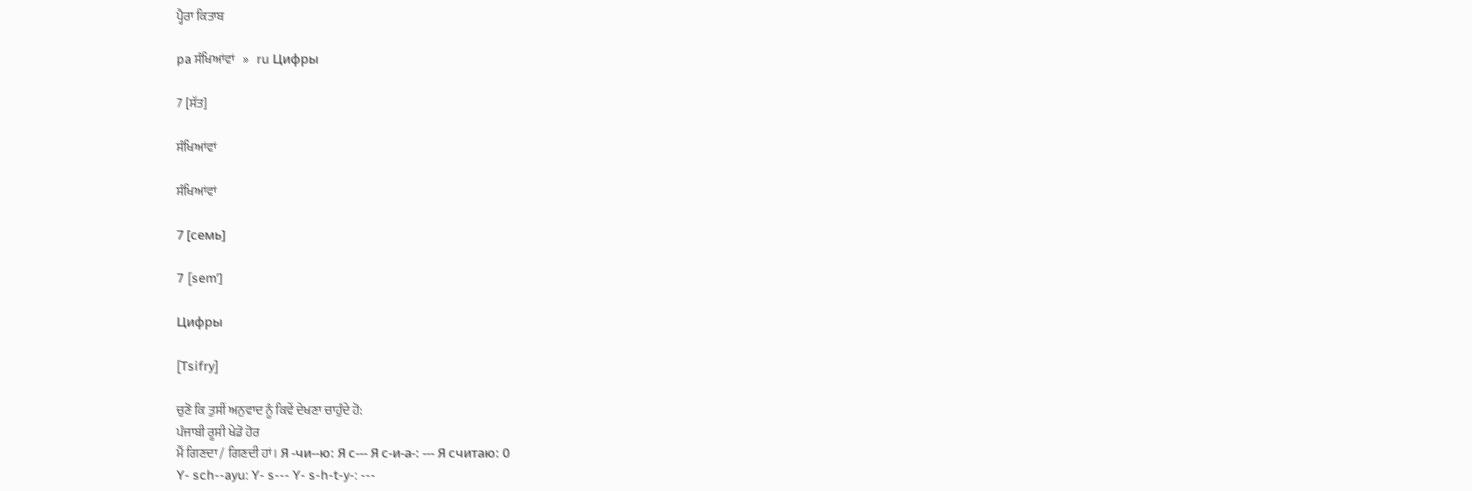ਪ੍ਹੈਰਾ ਕਿਤਾਬ

pa ਸੰਖਿਆਂਵਾਂ   »   ru Цифры

7 [ਸੱਤ]

ਸੰਖਿਆਂਵਾਂ

ਸੰਖਿਆਂਵਾਂ

7 [семь]

7 [semʹ]

Цифры

[Tsifry]

ਚੁਣੋ ਕਿ ਤੁਸੀਂ ਅਨੁਵਾਦ ਨੂੰ ਕਿਵੇਂ ਦੇਖਣਾ ਚਾਹੁੰਦੇ ਹੋ:
ਪੰਜਾਬੀ ਰੂਸੀ ਖੇਡੋ ਹੋਰ
ਮੈਂ ਗਿਣਦਾ / ਗਿਣਦੀ ਹਾਂ। Я -чи--ю: Я с--- Я с-и-а-: --- Я считаю: 0
Y- sch--ayu: Y- s--- Y- s-h-t-y-: ---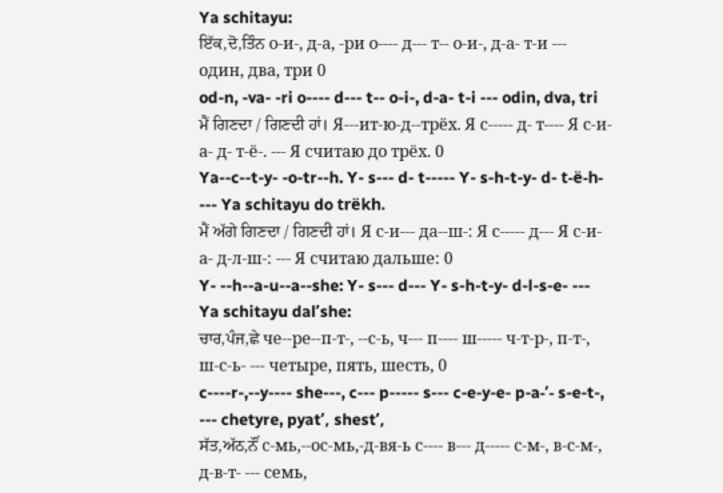Ya schitayu:
ਇੱਕ,ਦੋ,ਤਿੰਨ о-и-, д-а, -ри о---- д--- т-- о-и-, д-а- т-и --- один, два, три 0
od-n, -va- -ri o---- d--- t-- o-i-, d-a- t-i --- odin, dva, tri
ਮੈਂ ਗਿਣਦਾ / ਗਿਣਦੀ ਹਾਂ। Я---ит-ю-д--трёх. Я с----- д- т---- Я с-и-а- д- т-ё-. --- Я считаю до трёх. 0
Ya--c--t-y- -o-tr--h. Y- s--- d- t----- Y- s-h-t-y- d- t-ë-h- --- Ya schitayu do trëkh.
ਮੈਂ ਅੱਗੇ ਗਿਣਦਾ / ਗਿਣਦੀ ਹਾਂ। Я с-и--- да--ш-: Я с----- д--- Я с-и-а- д-л-ш-: --- Я считаю дальше: 0
Y- --h--a-u--a--she: Y- s--- d--- Y- s-h-t-y- d-l-s-e- --- Ya schitayu dalʹshe:
ਚਾਰ,ਪੰਜ,ਛੇ че--ре--п-т-, --с-ь, ч--- п---- ш----- ч-т-р-, п-т-, ш-с-ь- --- четыре, пять, шесть, 0
c----r-,--y---- she---, c--- p----- s--- c-e-y-e- p-a-ʹ- s-e-t-, --- chetyre, pyatʹ, shestʹ,
ਸੱਤ,ਅੱਠ,ਨੌਂ с-мь,--ос-мь,-д-вя-ь с---- в--- д----- с-м-, в-с-м-, д-в-т- --- семь,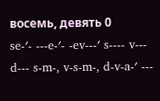восемь, девять 0
se-ʹ- ---e-ʹ- -ev---ʹ s---- v--- d--- s-m-, v-s-m-, d-v-a-ʹ ---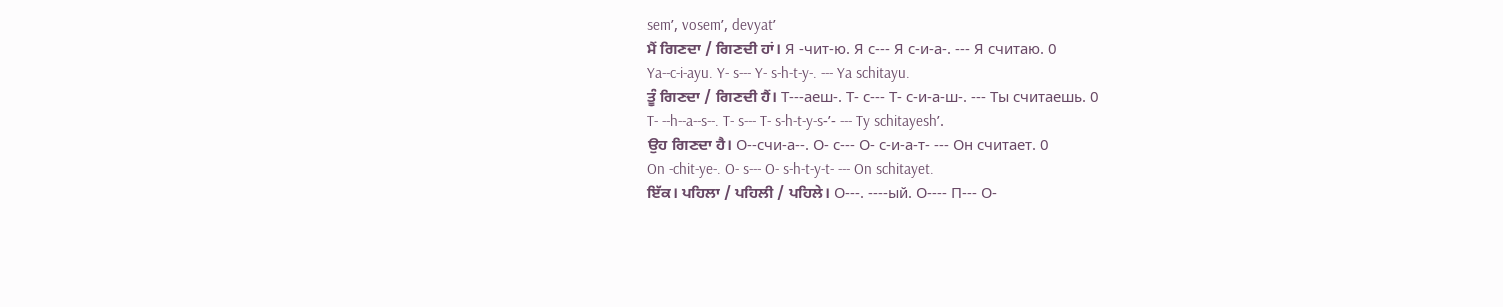semʹ, vosemʹ, devyatʹ
ਮੈਂ ਗਿਣਦਾ / ਗਿਣਦੀ ਹਾਂ। Я -чит-ю. Я с--- Я с-и-а-. --- Я считаю. 0
Ya--c-i-ayu. Y- s--- Y- s-h-t-y-. --- Ya schitayu.
ਤੂੰ ਗਿਣਦਾ / ਗਿਣਦੀ ਹੈਂ। Т---аеш-. Т- с--- Т- с-и-а-ш-. --- Ты считаешь. 0
T- --h--a--s--. T- s--- T- s-h-t-y-s-ʹ- --- Ty schitayeshʹ.
ਉਹ ਗਿਣਦਾ ਹੈ। О--счи-а--. О- с--- О- с-и-а-т- --- Он считает. 0
On -chit-ye-. O- s--- O- s-h-t-y-t- --- On schitayet.
ਇੱਕ। ਪਹਿਲਾ / ਪਹਿਲੀ / ਪਹਿਲੇ। О---. ----ый. О---- П--- О-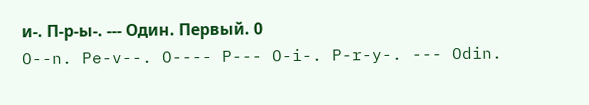и-. П-р-ы-. --- Один. Первый. 0
O--n. Pe-v--. O---- P--- O-i-. P-r-y-. --- Odin.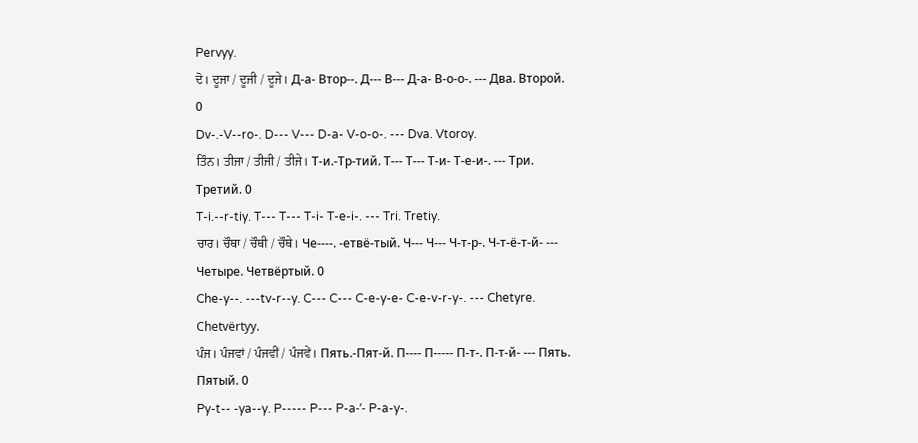Pervyy.
ਦੋ। ਦੂਜਾ / ਦੂਜੀ / ਦੂਜੇ। Д-а- Втор--. Д--- В--- Д-а- В-о-о-. --- Два. Второй. 0
Dv-.-V--ro-. D--- V--- D-a- V-o-o-. --- Dva. Vtoroy.
ਤਿੰਨ। ਤੀਜਾ / ਤੀਜੀ / ਤੀਜੇ। Т-и.-Тр-тий. Т--- Т--- Т-и- Т-е-и-. --- Три. Третий. 0
T-i.--r-tiy. T--- T--- T-i- T-e-i-. --- Tri. Tretiy.
ਚਾਰ। ਚੌਥਾ / ਚੌਥੀ / ਚੌਥੇ। Че----. -етвё-тый. Ч--- Ч--- Ч-т-р-. Ч-т-ё-т-й- --- Четыре. Четвёртый. 0
Che-y--. ---tv-r--y. C--- C--- C-e-y-e- C-e-v-r-y-. --- Chetyre. Chetvërtyy.
ਪੰਜ। ਪੰਜਵਾਂ / ਪੰਜਵੀਂ / ਪੰਜਵੇਂ। Пять.-Пят-й. П---- П----- П-т-. П-т-й- --- Пять. Пятый. 0
Py-t-- -ya--y. P----- P--- P-a-ʹ- P-a-y-.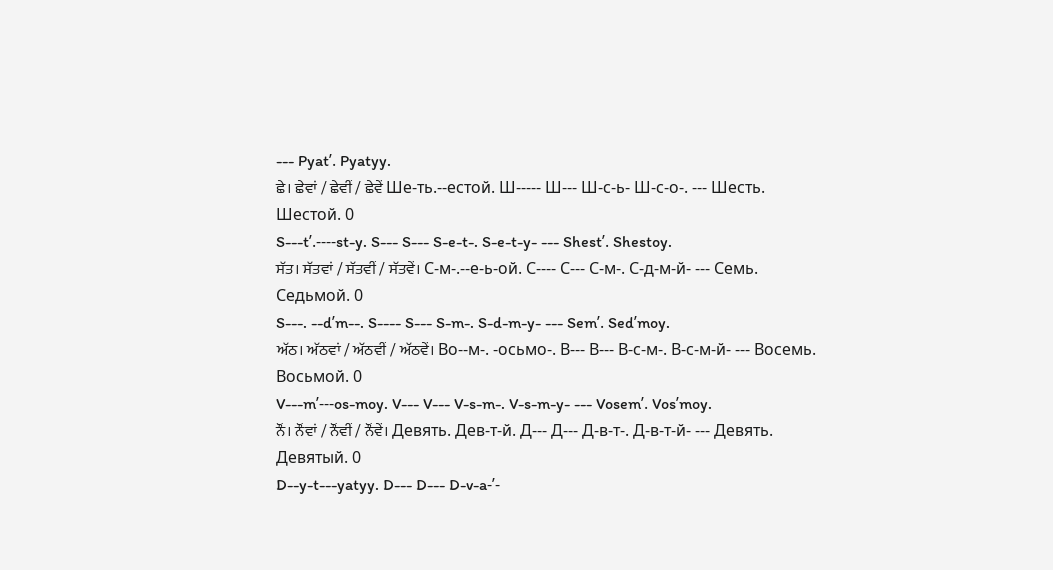--- Pyatʹ. Pyatyy.
ਛੇ। ਛੇਵਾਂ / ਛੇਵੀਂ / ਛੇਵੇਂ Ше-ть.--естой. Ш----- Ш--- Ш-с-ь- Ш-с-о-. --- Шесть. Шестой. 0
S---tʹ.----st-y. S--- S--- S-e-t-. S-e-t-y- --- Shestʹ. Shestoy.
ਸੱਤ। ਸੱਤਵਾਂ / ਸੱਤਵੀਂ / ਸੱਤਵੇਂ। С-м-.--е-ь-ой. С---- С--- С-м-. С-д-м-й- --- Семь. Седьмой. 0
S---. --dʹm--. S---- S--- S-m-. S-d-m-y- --- Semʹ. Sedʹmoy.
ਅੱਠ। ਅੱਠਵਾਂ / ਅੱਠਵੀਂ / ਅੱਠਵੇਂ। Во--м-. -осьмо-. В--- В--- В-с-м-. В-с-м-й- --- Восемь. Восьмой. 0
V---mʹ---os-moy. V--- V--- V-s-m-. V-s-m-y- --- Vosemʹ. Vosʹmoy.
ਨੌਂ। ਨੌਂਵਾਂ / ਨੌਂਵੀਂ / ਨੌਂਵੇਂ। Девять. Дев-т-й. Д--- Д--- Д-в-т-. Д-в-т-й- --- Девять. Девятый. 0
D--y-t---yatyy. D--- D--- D-v-a-ʹ-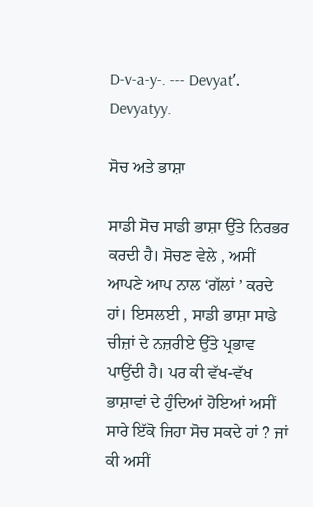D-v-a-y-. --- Devyatʹ. Devyatyy.

ਸੋਚ ਅਤੇ ਭਾਸ਼ਾ

ਸਾਡੀ ਸੋਚ ਸਾਡੀ ਭਾਸ਼ਾ ਉੱਤੇ ਨਿਰਭਰ ਕਰਦੀ ਹੈ। ਸੋਚਣ ਵੇਲੇ , ਅਸੀਂ ਆਪਣੇ ਆਪ ਨਾਲ ‘ਗੱਲਾਂ ’ ਕਰਦੇ ਹਾਂ। ਇਸਲਈ , ਸਾਡੀ ਭਾਸ਼ਾ ਸਾਡੇ ਚੀਜ਼ਾਂ ਦੇ ਨਜ਼ਰੀਏ ਉੱਤੇ ਪ੍ਰਭਾਵ ਪਾਉਂਦੀ ਹੈ। ਪਰ ਕੀ ਵੱਖ-ਵੱਖ ਭਾਸ਼ਾਵਾਂ ਦੇ ਹੁੰਦਿਆਂ ਹੋਇਆਂ ਅਸੀਂ ਸਾਰੇ ਇੱਕੋ ਜਿਹਾ ਸੋਚ ਸਕਦੇ ਹਾਂ ? ਜਾਂ ਕੀ ਅਸੀਂ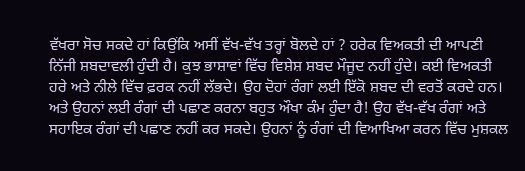ਵੱਖਰਾ ਸੋਚ ਸਕਦੇ ਹਾਂ ਕਿਉਂਕਿ ਅਸੀਂ ਵੱਖ-ਵੱਖ ਤਰ੍ਹਾਂ ਬੋਲਦੇ ਹਾਂ ? ਹਰੇਕ ਵਿਅਕਤੀ ਦੀ ਆਪਣੀ ਨਿੱਜੀ ਸ਼ਬਦਾਵਲੀ ਹੁੰਦੀ ਹੈ। ਕੁਝ ਭਾਸ਼ਾਵਾਂ ਵਿੱਚ ਵਿਸ਼ੇਸ਼ ਸ਼ਬਦ ਮੌਜੂਦ ਨਹੀਂ ਹੁੰਦੇ। ਕਈ ਵਿਅਕਤੀ ਹਰੇ ਅਤੇ ਨੀਲੇ ਵਿੱਚ ਫ਼ਰਕ ਨਹੀਂ ਲੱਭਦੇ। ਉਹ ਦੋਹਾਂ ਰੰਗਾਂ ਲਈ ਇੱਕੋ ਸ਼ਬਦ ਦੀ ਵਰਤੋਂ ਕਰਦੇ ਹਨ। ਅਤੇ ਉਹਨਾਂ ਲਈ ਰੰਗਾਂ ਦੀ ਪਛਾਣ ਕਰਨਾ ਬਹੁਤ ਔਖਾ ਕੰਮ ਹੁੰਦਾ ਹੈ! ਉਹ ਵੱਖ-ਵੱਖ ਰੰਗਾਂ ਅਤੇ ਸਹਾਇਕ ਰੰਗਾਂ ਦੀ ਪਛਾਣ ਨਹੀਂ ਕਰ ਸਕਦੇ। ਉਹਨਾਂ ਨੂੰ ਰੰਗਾਂ ਦੀ ਵਿਆਖਿਆ ਕਰਨ ਵਿੱਚ ਮੁਸ਼ਕਲ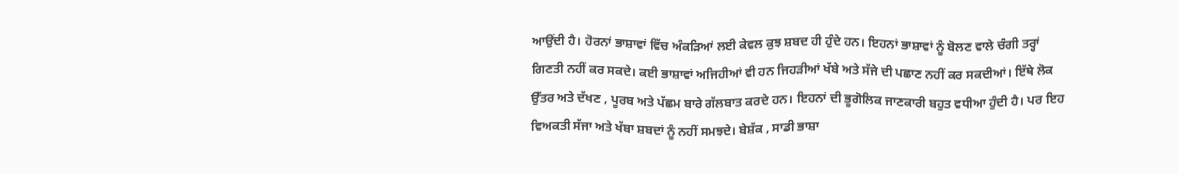ਆਉਂਦੀ ਹੈ। ਹੋਰਨਾਂ ਭਾਸ਼ਾਵਾਂ ਵਿੱਚ ਅੰਕੜਿਆਂ ਲਈ ਕੇਵਲ ਕੁਝ ਸ਼ਬਦ ਹੀ ਹੁੰਦੇ ਹਨ। ਇਹਨਾਂ ਭਾਸ਼ਾਵਾਂ ਨੂੰ ਬੋਲਣ ਵਾਲੇ ਚੰਗੀ ਤਰ੍ਹਾਂ ਗਿਣਤੀ ਨਹੀਂ ਕਰ ਸਕਦੇ। ਕਈ ਭਾਸ਼ਾਵਾਂ ਅਜਿਹੀਆਂ ਵੀ ਹਨ ਜਿਹੜੀਆਂ ਖੱਬੇ ਅਤੇ ਸੱਜੇ ਦੀ ਪਛਾਣ ਨਹੀਂ ਕਰ ਸਕਦੀਆਂ। ਇੱਥੇ ਲੋਕ ਉੱਤਰ ਅਤੇ ਦੱਖਣ , ਪੂਰਬ ਅਤੇ ਪੱਛਮ ਬਾਰੇ ਗੱਲਬਾਤ ਕਰਦੇ ਹਨ। ਇਹਨਾਂ ਦੀ ਭੂਗੋਲਿਕ ਜਾਣਕਾਰੀ ਬਹੁਤ ਵਧੀਆ ਹੁੰਦੀ ਹੈ। ਪਰ ਇਹ ਵਿਅਕਤੀ ਸੱਜਾ ਅਤੇ ਖੱਬਾ ਸ਼ਬਦਾਂ ਨੂੰ ਨਹੀਂ ਸਮਝਦੇ। ਬੇਸ਼ੱਕ , ਸਾਡੀ ਭਾਸ਼ਾ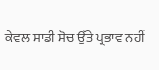ਕੇਵਲ ਸਾਡੀ ਸੋਚ ਉੱਤੇ ਪ੍ਰਭਾਵ ਨਹੀਂ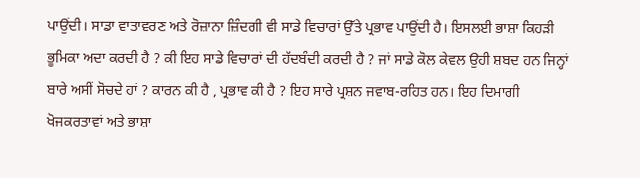ਪਾਉਂਦੀ। ਸਾਡਾ ਵਾਤਾਵਰਣ ਅਤੇ ਰੋਜ਼ਾਨਾ ਜ਼ਿੰਦਗੀ ਵੀ ਸਾਡੇ ਵਿਚਾਰਾਂ ਉੱਤੇ ਪ੍ਰਭਾਵ ਪਾਉਂਦੀ ਹੈ। ਇਸਲਈ ਭਾਸ਼ਾ ਕਿਹੜੀ ਭੂਮਿਕਾ ਅਦਾ ਕਰਦੀ ਹੈ ? ਕੀ ਇਹ ਸਾਡੇ ਵਿਚਾਰਾਂ ਦੀ ਹੱਦਬੰਦੀ ਕਰਦੀ ਹੈ ? ਜਾਂ ਸਾਡੇ ਕੋਲ ਕੇਵਲ ਉਹੀ ਸ਼ਬਦ ਹਨ ਜਿਨ੍ਹਾਂ ਬਾਰੇ ਅਸੀਂ ਸੋਚਦੇ ਹਾਂ ? ਕਾਰਨ ਕੀ ਹੈ , ਪ੍ਰਭਾਵ ਕੀ ਹੈ ? ਇਹ ਸਾਰੇ ਪ੍ਰਸ਼ਨ ਜਵਾਬ-ਰਹਿਤ ਹਨ। ਇਹ ਦਿਮਾਗੀ ਖੋਜਕਰਤਾਵਾਂ ਅਤੇ ਭਾਸ਼ਾ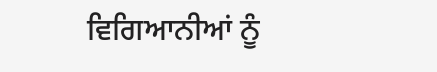ਵਿਗਿਆਨੀਆਂ ਨੂੰ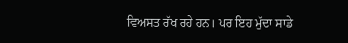ਵਿਅਸਤ ਰੱਖ ਰਹੇ ਹਨ। ਪਰ ਇਹ ਮੁੱਦਾ ਸਾਡੇ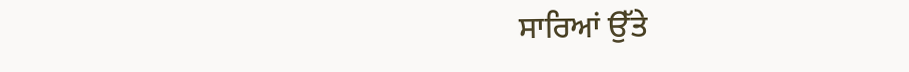ਸਾਰਿਆਂ ਉੱਤੇ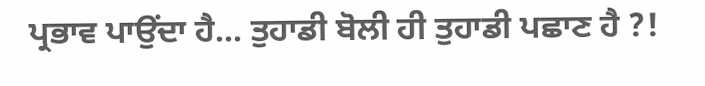ਪ੍ਰਭਾਵ ਪਾਉਂਦਾ ਹੈ... ਤੁਹਾਡੀ ਬੋਲੀ ਹੀ ਤੁਹਾਡੀ ਪਛਾਣ ਹੈ ?!